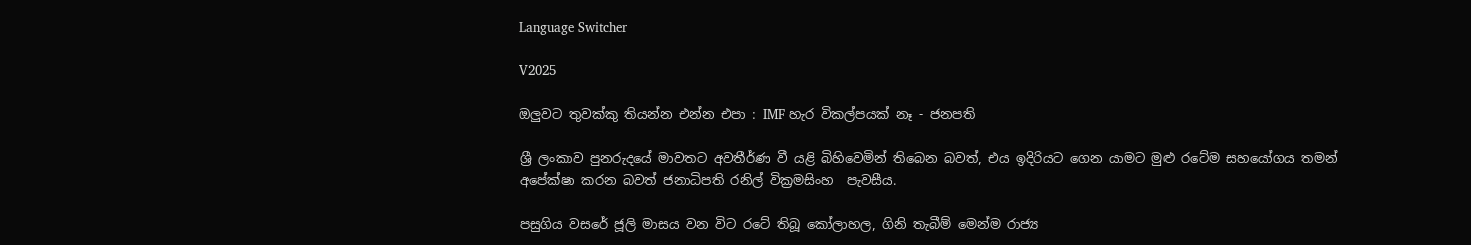Language Switcher

V2025

ඔලුවට තුවක්කු තියන්න එන්න එපා : IMF හැර විකල්පයක් නෑ - ජනපති

ශ්‍රී ලංකාව පුනරුදයේ මාවතට අවතීර්ණ වී යළි බිහිවෙමින් තිබෙන බවත්, එය ඉදිරියට ගෙන යාමට මුළු රටේම සහයෝගය තමන් අපේක්ෂා කරන බවත් ජනාධිපති රනිල් වික්‍රමසිංහ  පැවසීය.

පසුගිය වසරේ ජූලි මාසය වන විට රටේ තිබූ කෝලාහල, ගිනි තැබීම් මෙන්ම රාජ්‍ය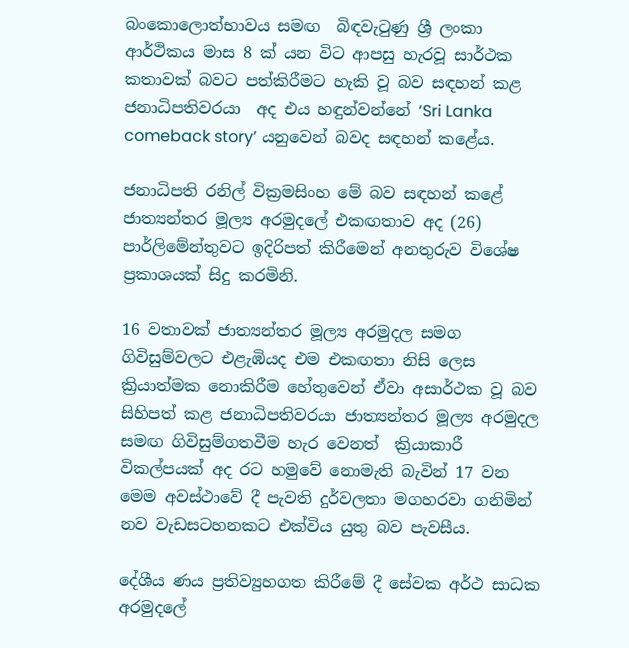බංකොලොත්භාවය සමඟ  බිඳවැටුණු ශ්‍රී ලංකා ආර්ථිකය මාස 8 ක් යන විට ආපසු හැරවූ සාර්ථක කතාවක් බවට පත්කිරීමට හැකි වූ බව සඳහන් කළ ජනාධිපතිවරයා  අද එය හඳුන්වන්නේ ‘Sri Lanka comeback story’ යනුවෙන් බවද සඳහන් කළේය.

ජනාධිපති රනිල් වික්‍රමසිංහ මේ බව සඳහන් කළේ ජාත්‍යන්තර මූල්‍ය අරමුදලේ එකඟතාව අද (26) පාර්ලිමේන්තුවට ඉදිරිපත් කිරීමෙන් අනතුරුව විශේෂ ප්‍රකාශයක් සිදු කරමිනි.

16 වතාවක් ජාත්‍යන්තර මූල්‍ය අරමුදල සමග ගිවිසුම්වලට එළැඹියද එම එකඟතා නිසි ලෙස ක්‍රියාත්මක නොකිරීම හේතුවෙන් ඒවා අසාර්ථක වූ බව සිහිපත් කළ ජනාධිපතිවරයා ජාත්‍යන්තර මූල්‍ය අරමුදල සමඟ ගිවිසුම්ගතවීම හැර වෙනත්  ක්‍රියාකාරී විකල්පයක් අද රට හමුවේ නොමැති බැවින් 17 වන මෙම අවස්ථාවේ දී පැවති දුර්වලතා මගහරවා ගනිමින් නව වැඩසටහනකට එක්විය යුතු බව පැවසීය.

දේශීය ණය ප්‍රතිව්‍යුහගත කිරීමේ දී සේවක අර්ථ සාධක අරමුදලේ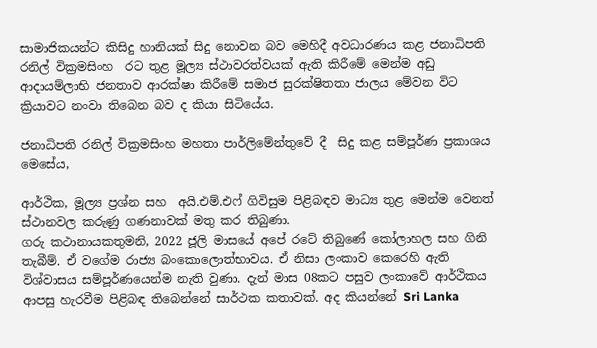සාමාජිකයන්ට කිසිදු හානියක් සිදු නොවන බව මෙහිදී අවධාරණය කළ ජනාධිපති රනිල් වික්‍රමසිංහ  රට තුළ මූල්‍ය ස්ථාවරත්වයක් ඇති කිරීමේ මෙන්ම අඩු ආදායම්ලාභි ජනතාව ආරක්ෂා කිරීමේ සමාජ සුරක්ෂිතතා ජාලය මේවන විට ක්‍රියාවට නංවා තිබෙන බව ද කියා සිටියේය.

ජනාධිපති රනිල් වික්‍රමසිංහ මහතා පාර්ලිමේන්තුවේ දී  සිදු කළ සම්පූර්ණ ප්‍රකාශය මෙසේය,

ආර්ථික, මූල්‍ය ප්‍රශ්න සහ  අයි.එම්.එෆ් ගිවිසුම පිළිබඳව මාධ්‍ය තුළ මෙන්ම වෙනත් ස්ථානවල කරුණු ගණනාවක් මතු කර තිබුණා.
ගරු කථානායකතුමනි, 2022 ජූලි මාසයේ අපේ රටේ තිබුණේ කෝලාහල සහ ගිනි තැබීම්. ඒ වගේම රාජ්‍ය බංකොලොත්භාවය. ඒ නිසා ලංකාව කෙරෙහි ඇති විශ්වාසය සම්පූර්ණයෙන්ම නැති වුණා. දැන් මාස 08කට පසුව ලංකාවේ ආර්ථිකය ආපසු හැරවීම පිළිබඳ තිබෙන්නේ සාර්ථක කතාවක්. අද කියන්නේ Sri Lanka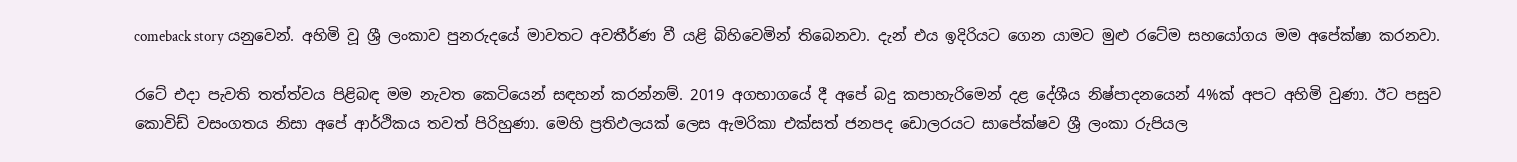comeback story යනුවෙන්. අහිමි වූ ශ්‍රී ලංකාව පුනරුදයේ මාවතට අවතීර්ණ වී යළි බිහිවෙමින් තිබෙනවා. දැන් එය ඉදිරියට ගෙන යාමට මුළු රටේම සහයෝගය මම අපේක්ෂා කරනවා.

රටේ එදා පැවති තත්ත්වය පිළිබඳ මම නැවත කෙටියෙන් සඳහන් කරන්නම්. 2019 අගභාගයේ දී අපේ බදු කපාහැරිමෙන් දළ දේශීය නිෂ්පාදනයෙන් 4%ක් අපට අහිමි වුණා. ඊට පසුව කොවිඩ් වසංගතය නිසා අපේ ආර්ථිකය තවත් පිරිහුණා. මෙහි ප්‍රතිඵලයක් ලෙස ඇමරිකා එක්සත් ජනපද ඩොලරයට සාපේක්ෂව ශ්‍රී ලංකා රුපියල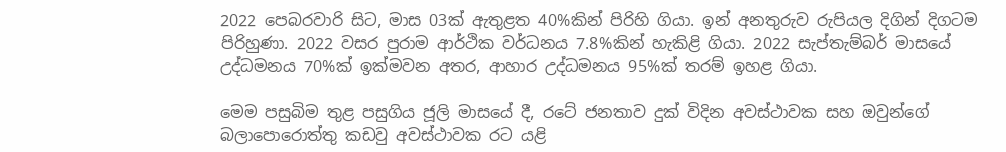2022 පෙබරවාරි සිට, මාස 03ක් ඇතුළත 40%කින් පිරිහි ගියා. ඉන් අනතුරුව රුපියල දිගින් දිගටම පිරිහුණා. 2022 වසර පුරාම ආර්ථික වර්ධනය 7.8%කින් හැකිළි ගියා. 2022 සැප්තැම්බර් මාසයේ උද්ධමනය 70%ක් ඉක්මවන අතර, ආහාර උද්ධමනය 95%ක් තරම් ඉහළ ගියා.

මෙම පසුබිම තුළ පසුගිය ජූලි මාසයේ දී, රටේ ජනතාව දුක් විදින අවස්ථාවක සහ ඔවුන්ගේ බලාපොරොත්තු කඩවු අවස්ථාවක රට යළි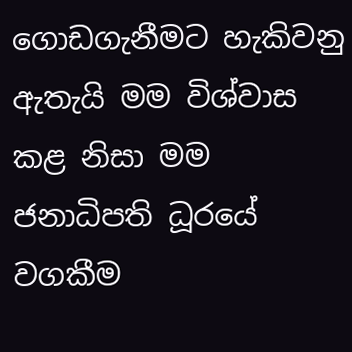ගොඩගැනීමට හැකිවනු ඇතැයි මම විශ්වාස කළ නිසා මම ජනාධිපති ධූරයේ වගකීම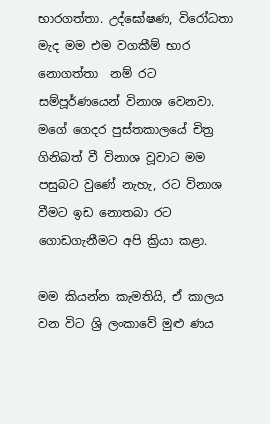භාරගත්තා. උද්ඝෝෂණ, විරෝධතා මැද මම එම වගකීම් භාර නොගත්තා  නම් රට සම්පූර්ණයෙන් විනාශ වෙනවා. මගේ ගෙදර පුස්තකාලයේ චිත්‍ර ගිනිබත් වී විනාශ වූවාට මම පසුබට වුණේ නැහැ, රට විනාශ වීමට ඉඩ නොතබා රට ගොඩගැනීමට අපි ක්‍රියා කළා.

මම කියන්න කැමතියි, ඒ කාලය වන විට ශ්‍රි ලංකාවේ මුළු ණය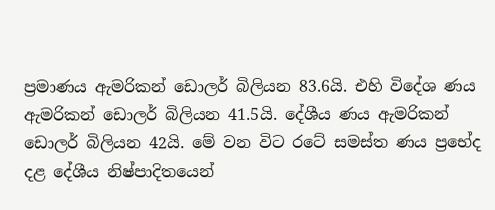ප්‍රමාණය ඇමරිකන් ඩොලර් බිලියන 83.6යි. එහි විදේශ ණය ඇමරිකන් ඩොලර් බිලියන 41.5යි. දේශීය ණය ඇමරිකන් ඩොලර් බිලියන 42යි. මේ වන විට රටේ සමස්ත ණය ප්‍රභේද දළ දේශීය නිෂ්පාදිතයෙන්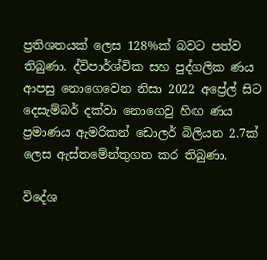ප්‍රතිශතයක් ලෙස 128%ක් බවට පත්ව තිබුණා. ද්විපාර්ශ්වික සහ පුද්ගලික ණය ආපසු නොගෙවෙන නිසා 2022 අප්‍රේල් සිට දෙසැම්බර් දක්වා නොගෙවු හිඟ ණය ප්‍රමාණය ඇමරිකන් ඩොලර් බිලියන 2.7ක් ලෙස ඇස්තමේන්තුගත කර තිබුණා.

විදේශ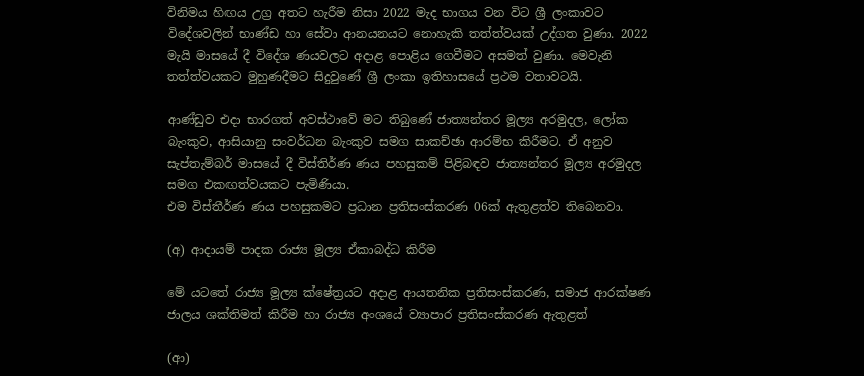විනිමය හිඟය උග්‍ර අතට හැරීම නිසා 2022 මැද භාගය වන විට ශ්‍රී ලංකාවට විදේශවලින් භාණ්ඩ හා සේවා ආනයනයට නොහැකි තත්ත්වයක් උද්ගත වුණා. 2022 මැයි මාසයේ දී විදේශ ණයවලට අදාළ පොළිය ගෙවීමට අසමත් වුණා. මෙවැනි තත්ත්වයකට මුහුණදීමට සිදුවුණේ ශ්‍රී ලංකා ඉතිහාසයේ ප්‍රථම වතාවටයි.

ආණ්ඩුව එදා භාරගත් අවස්ථාවේ මට තිබුණේ ජාත්‍යන්තර මූල්‍ය අරමුදල, ලෝක බැංකුව, ආසියානු සංවර්ධන බැංකුව සමග සාකච්ඡා ආරම්භ කිරීමට. ඒ අනුව සැප්තැම්බර් මාසයේ දී විස්තිර්ණ ණය පහසුකම් පිළිබඳව ජාත්‍යන්තර මූල්‍ය අරමුදල සමග එකඟත්වයකට පැමිණියා.
එම විස්තීර්ණ ණය පහසුකමට ප්‍රධාන ප්‍රතිසංස්කරණ 06ක් ඇතුළත්ව තිබෙනවා.

(අ) ආදායම් පාදක රාජ්‍ය මූල්‍ය ඒකාබද්ධ කිරීම

මේ යටතේ රාජ්‍ය මූල්‍ය ක්ෂේත්‍රයට අදාළ ආයතනික ප්‍රතිසංස්කරණ, සමාජ ආරක්ෂණ ජාලය ශක්තිමත් කිරීම හා රාජ්‍ය අංශයේ ව්‍යාපාර ප්‍රතිසංස්කරණ ඇතුළත්

(ආ)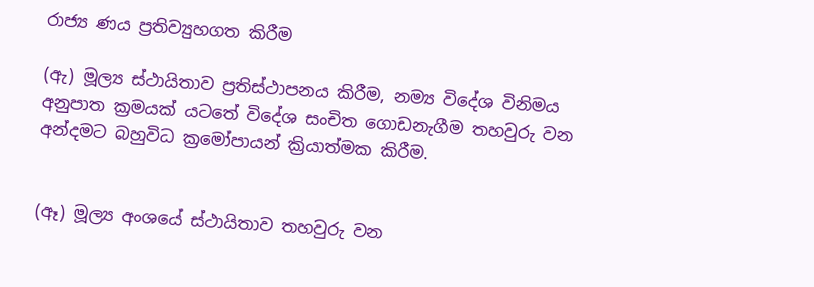රාජ්‍ය ණය ප්‍රතිව්‍යුහගත කිරීම

(ඇ) මූල්‍ය ස්ථායිතාව ප්‍රතිස්ථාපනය කිරීම, නම්‍ය විදේශ විනිමය අනුපාත ක්‍රමයක් යටතේ විදේශ සංචිත ගොඩනැගීම තහවුරු වන අන්දමට බහුවිධ ක්‍රමෝපායන් ක්‍රියාත්මක කිරීම.


(ඈ) මූල්‍ය අංශයේ ස්ථායිතාව තහවුරු වන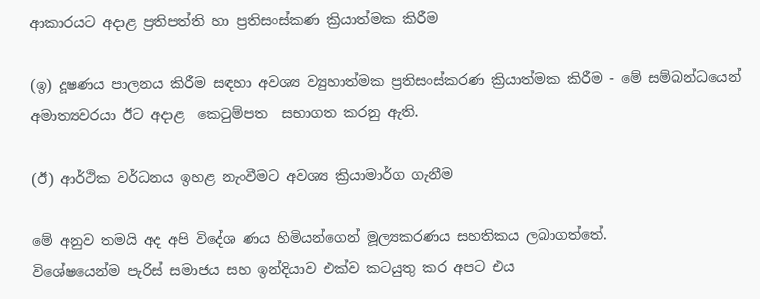ආකාරයට අදාළ ප්‍රතිපත්ති හා ප්‍රතිසංස්කණ ක්‍රියාත්මක කිරීම

(ඉ) දූෂණය පාලනය කිරීම සඳහා අවශ්‍ය ව්‍යුහාත්මක ප්‍රතිසංස්කරණ ක්‍රියාත්මක කිරීම - මේ සම්බන්ධයෙන් අමාත්‍යවරයා ඊට අදාළ  කෙටුම්පත  සභාගත කරනු ඇති.

(ඊ) ආර්ථික වර්ධනය ඉහළ නැංවීමට අවශ්‍ය ක්‍රියාමාර්ග ගැනීම

මේ අනුව තමයි අද අපි විදේශ ණය හිමියන්ගෙන් මූල්‍යකරණය සහතිකය ලබාගත්තේ.
විශේෂයෙන්ම පැරිස් සමාජය සහ ඉන්දියාව එක්ව කටයුතු කර අපට එය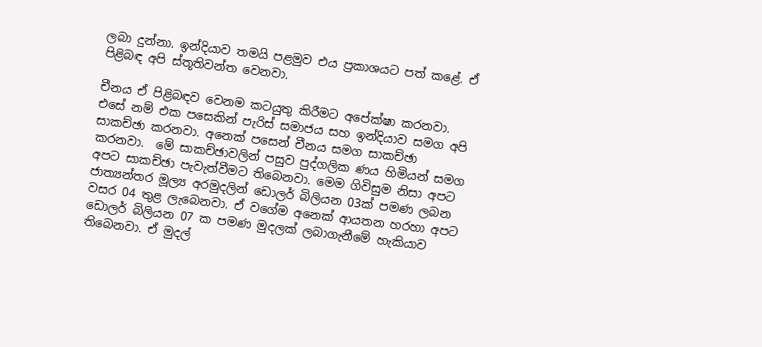ලබා දුන්නා. ඉන්දියාව තමයි පළමුව එය ප්‍රකාශයට පත් කළේ. ඒ පිළිබඳ අපි ස්තූතිවන්ත වෙනවා.

චීනය ඒ පිළිබඳව වෙනම කටයුතු කිරීමට අපේක්ෂා කරනවා. එසේ නම් එක පසෙකින් පැරිස් සමාජය සහ ඉන්දියාව සමග අපි සාකච්ඡා කරනවා. අනෙක් පසෙන් චීනය සමග සාකච්ඡා කරනවා.  මේ සාකච්ඡාවලින් පසුව පුද්ගලික ණය හිමියන් සමග අපට සාකච්ඡා පැවැත්වීමට තිබෙනවා. මෙම ගිවිසුම නිසා අපට ජාත්‍යන්තර මූල්‍ය අරමුදලින් ඩොලර් බිලියන 03ක් පමණ ලබන වසර 04 තුළ ලැබෙනවා. ඒ වගේම අනෙක් ආයතන හරහා අපට ඩොලර් බිලියන 07 ක පමණ මුදලක් ලබාගැනීමේ හැකියාව තිබෙනවා. ඒ මුදල්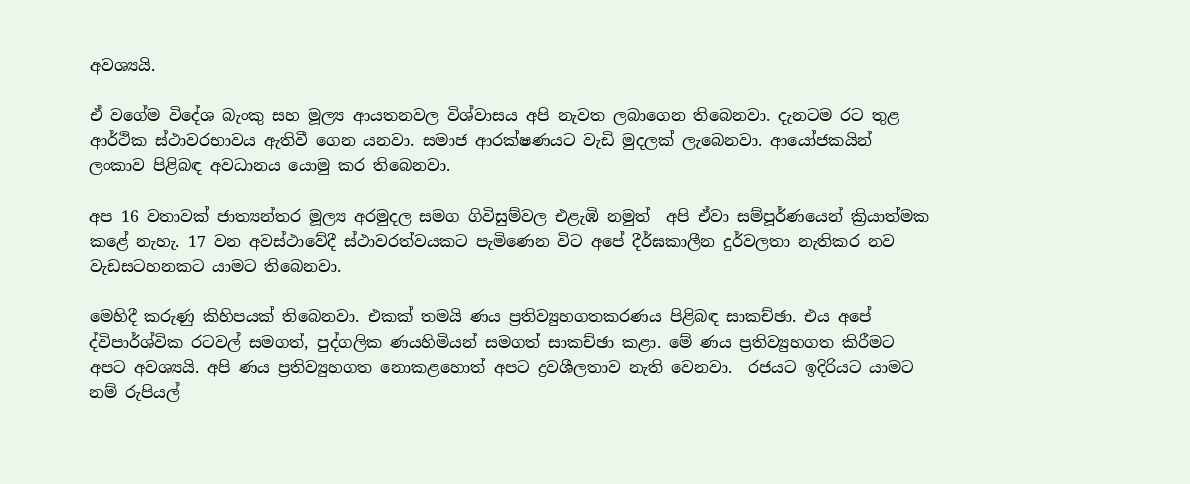අවශ්‍යයි.

ඒ වගේම විදේශ බැංකු සහ මූල්‍ය ආයතනවල විශ්වාසය අපි නැවත ලබාගෙන තිබෙනවා. දැනටම රට තුළ ආර්ථික ස්ථාවරභාවය ඇතිවී ගෙන යනවා. සමාජ ආරක්ෂණයට වැඩි මුදලක් ලැබෙනවා. ආයෝජකයින් ලංකාව පිළිබඳ අවධානය යොමු කර තිබෙනවා.

අප 16 වතාවක් ජාත්‍යන්තර මූල්‍ය අරමුදල සමග ගිවිසුම්වල එළැඹි නමුත්  අපි ඒවා සම්පූර්ණයෙන් ක්‍රියාත්මක කළේ නැහැ. 17 වන අවස්ථාවේදී ස්ථාවරත්වයකට පැමිණෙන විට අපේ දීර්ඝකාලීන දුර්වලතා නැතිකර නව වැඩසටහනකට යාමට තිබෙනවා.

මෙහිදී කරුණු කිහිපයක් තිබෙනවා. එකක් තමයි ණය ප්‍රතිව්‍යුහගතකරණය පිළිබඳ සාකච්ඡා. එය අපේ ද්විපාර්ශ්වික රටවල් සමගත්, පුද්ගලික ණයහිමියන් සමගත් සාකච්ඡා කළා. මේ ණය ප්‍රතිව්‍යුහගත කිරීමට අපට අවශ්‍යයි. අපි ණය ප්‍රතිව්‍යුහගත නොකළහොත් අපට ද්‍රවශීලතාව නැති වෙනවා.  රජයට ඉදිරියට යාමට නම් රුපියල්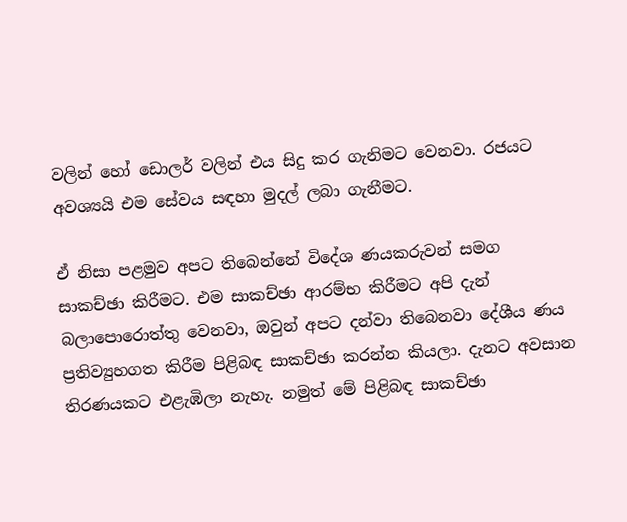වලින් හෝ ඩොලර් වලින් එය සිදු කර ගැනිමට වෙනවා. රජයට අවශ්‍යයි එම සේවය සඳහා මුදල් ලබා ගැනීමට.

ඒ නිසා පළමුව අපට තිබෙන්නේ විදේශ ණයකරුවන් සමග සාකච්ඡා කිරීමට. එම සාකච්ඡා ආරම්භ කිරීමට අපි දැන් බලාපොරොත්තු වෙනවා, ඔවුන් අපට දන්වා තිබෙනවා දේශීය ණය ප්‍රතිව්‍යුහගත කිරීම පිළිබඳ සාකච්ඡා කරන්න කියලා. දැනට අවසාන තිරණයකට එළැඹිලා නැහැ. නමුත් මේ පිළිබඳ සාකච්ඡා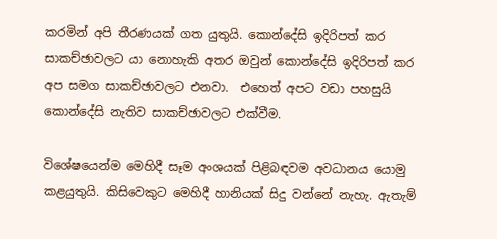කරමින් අපි තීරණයක් ගත යුතුයි. කොන්දේසි ඉදිරිපත් කර සාකච්ඡාවලට යා නොහැකි අතර ඔවුන් කොන්දේසි ඉදිරිපත් කර අප සමග සාකච්ඡාවලට එනවා.  එහෙත් අපට වඩා පහසුයි කොන්දේසි නැතිව සාකච්ඡාවලට එක්වීම.

විශේෂයෙන්ම මෙහිදී සෑම අංශයක් පිළිබඳවම අවධානය යොමු කළයුතුයි. කිසිවෙකුට මෙහිදී හානියක් සිදු වන්නේ නැහැ. ඇතැම්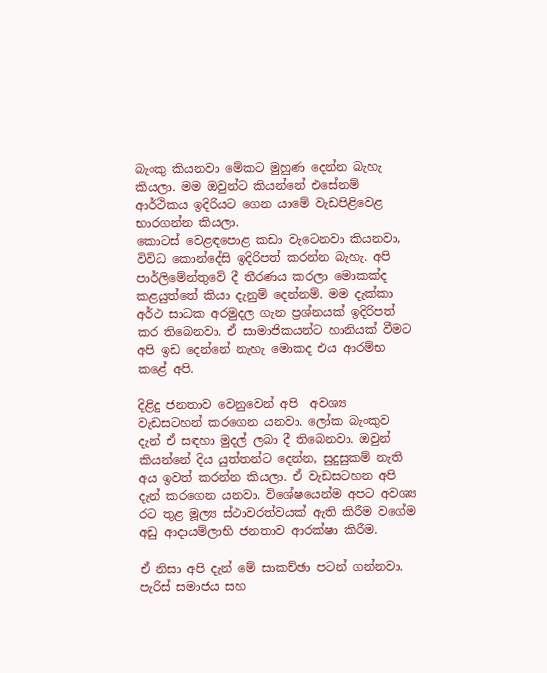බැංකු කියනවා මේකට මුහුණ දෙන්න බැහැ කියලා. මම ඔවුන්ට කියන්නේ එසේනම් ආර්ථිකය ඉදිරියට ගෙන යාමේ වැඩපිළිවෙළ භාරගන්න කියලා.
කොටස් වෙළඳපොළ කඩා වැටෙනවා කියනවා,  විවිධ කොන්දේසි ඉදිරිපත් කරන්න බැහැ. අපි  පාර්ලිමේන්තුවේ දී තීරණය කරලා මොකක්ද කළයුත්තේ කියා දැනුම් දෙන්නම්. මම දැක්කා අර්ථ සාධක අරමුදල ගැන ප්‍රශ්නයක් ඉදිරිපත් කර තිබෙනවා. ඒ සාමාජිකයන්ට හානියක් වීමට අපි ඉඩ දෙන්නේ නැහැ මොකද එය ආරම්භ කළේ අපි.

දිළිදු ජනතාව වෙනුවෙන් අපි  අවශ්‍ය වැඩසටහන් කරගෙන යනවා. ලෝක බැංකුව දැන් ඒ සඳහා මුදල් ලබා දී තිබෙනවා. ඔවුන් කියන්නේ දිය යුත්තන්ට දෙන්න, සුදුසුකම් නැති අය ඉවත් කරන්න කියලා. ඒ වැඩසටහන අපි දැන් කරගෙන යනවා. විශේෂයෙන්ම අපට අවශ්‍ය රට තුළ මූල්‍ය ස්ථාවරත්වයක් ඇති කිරීම වගේම අඩු ආදායම්ලාභි ජනතාව ආරක්ෂා කිරීම.

ඒ නිසා අපි දැන් මේ සාකච්ඡා පටන් ගන්නවා. පැරිස් සමාජය සහ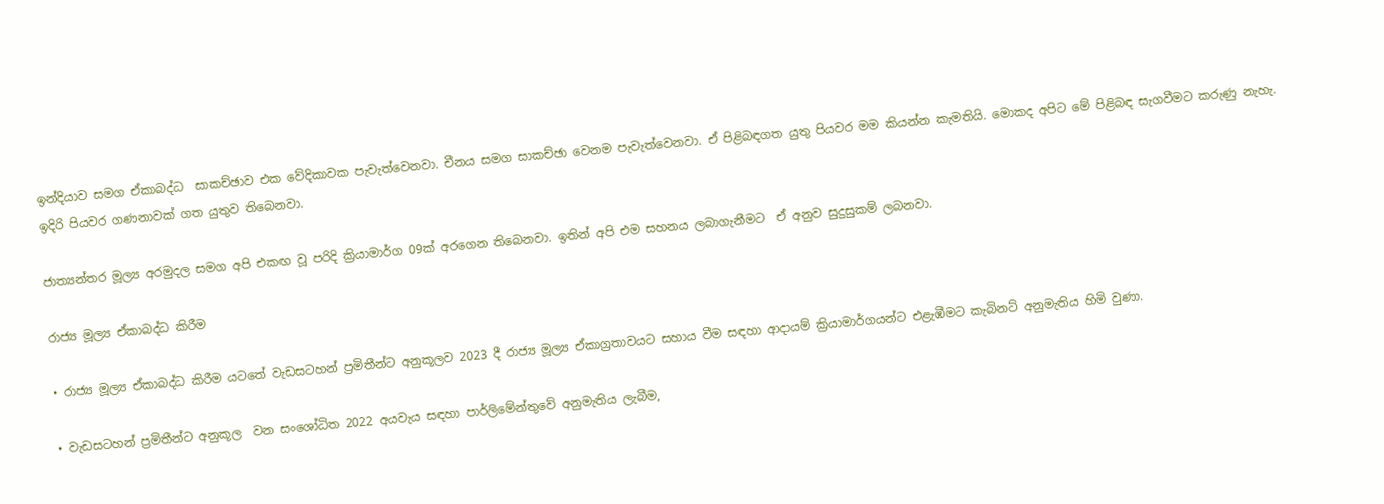ඉන්දියාව සමග ඒකාබද්ධ  සාකච්ඡාව එක වේදිකාවක පැවැත්වෙනවා. චීනය සමග සාකච්ඡා වෙනම පැවැත්වෙනවා. ඒ පිළිබඳගත යුතු පියවර මම කියන්න කැමතියි. මොකද අපිට මේ පිළිබඳ සැගවීමට කරුණු නැහැ. ඉදිරි පියවර ගණනාවක් ගත යුතුව තිබෙනවා.

ජාත්‍යන්තර මූල්‍ය අරමුදල සමග අපි එකඟ වූ පරිදි ක්‍රියාමාර්ග 09ක් අ‍රගෙන තිබෙනවා. ඉතින් අපි එම සහනය ලබාගැනීමට  ඒ අනුව සුදුසුකම් ලබනවා.

රාජ්‍ය මූල්‍ය ඒකාබද්ධ කිරීම

• රාජ්‍ය මූල්‍ය ඒකාබද්ධ කිරීම යටතේ වැඩසටහන් ප්‍රමිතීන්ට අනුකූලව 2023 දී රාජ්‍ය මූල්‍ය ඒකාග්‍රතාවයට සහාය වීම සඳහා ආදායම් ක්‍රියාමාර්ගයන්ට එළැඹීමට කැබිනට් අනුමැතිය හිමි වුණා.

• වැඩසටහන් ප්‍රමිතීන්ට අනුකූල  වන සංශෝධිත 2022 අයවැය සඳහා පාර්ලිමේන්තුවේ අනුමැතිය ලැබීම,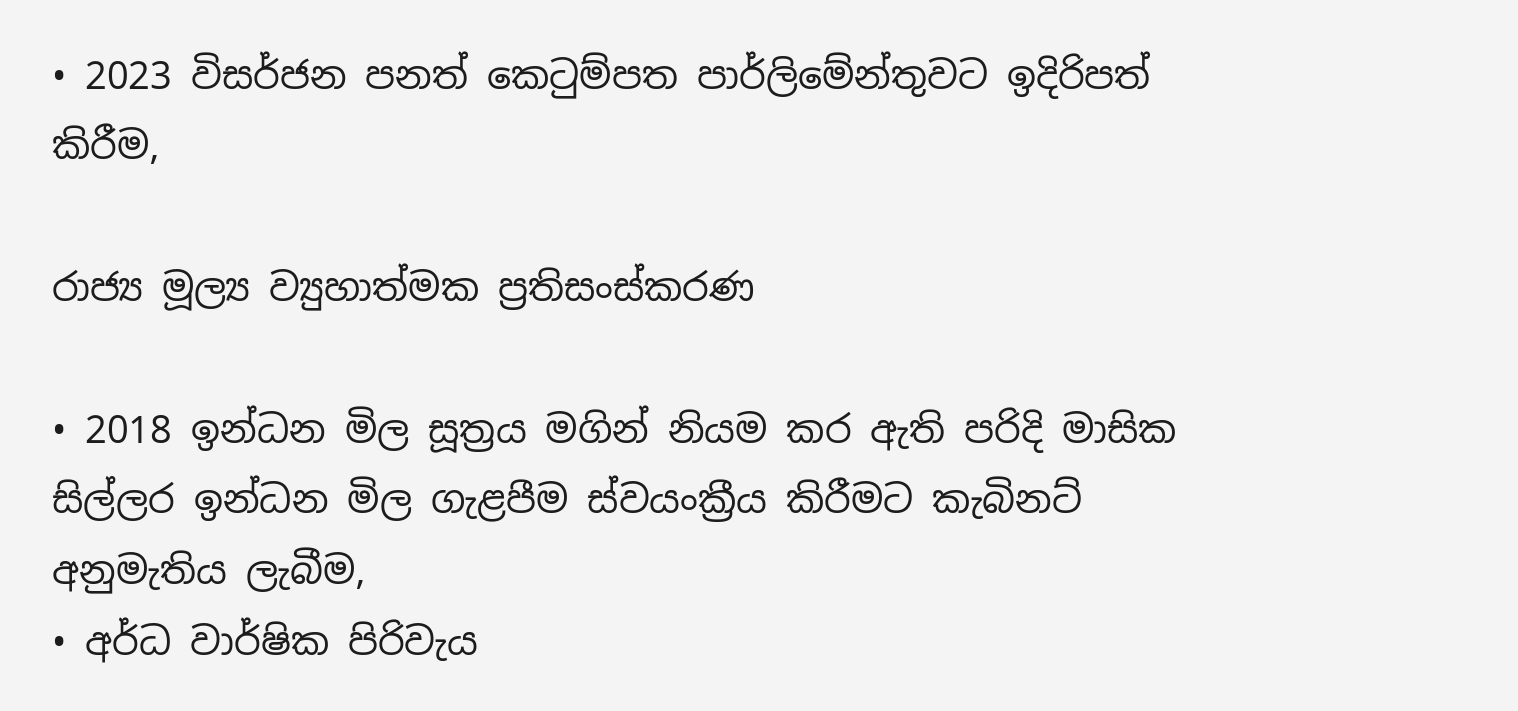• 2023 විසර්ජන පනත් කෙටුම්පත පාර්ලිමේන්තුවට ඉදිරිපත් කිරීම,

රාජ්‍ය මූල්‍ය ව්‍යුහාත්මක ප්‍රතිසංස්කරණ

• 2018 ඉන්ධන මිල සූත්‍රය මගින් නියම කර ඇති පරිදි මාසික සිල්ලර ඉන්ධන මිල ගැළපීම ස්වයංක්‍රීය කිරීමට කැබිනට් අනුමැතිය ලැබීම,
• අර්ධ වාර්ෂික පිරිවැය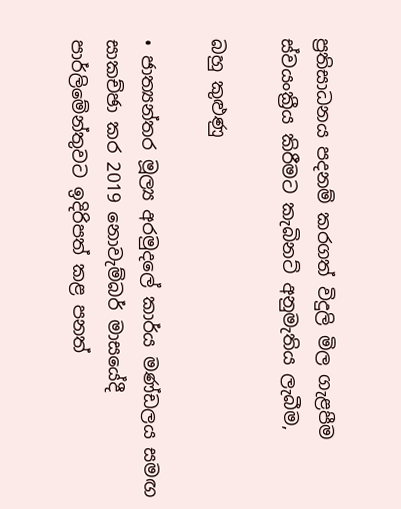ප්‍රතිසාධනය පදනම් කරගත් විදුලි මිල ගැළපීම ස්වයංක්‍රීය කිරීමට කැබිනට් අනුමැතිය ලැබීම,

බහු කුළුණු

• ජාත්‍යන්තර මූල්‍ය අරමුදලේ කාර්ය මණ්ඩලය සමඟ සාකච්ඡා කර 2019 නොවැම්බර් මාසයේදී පාර්ලිමේන්තුවට ඉදිරිපත් කළ පනත්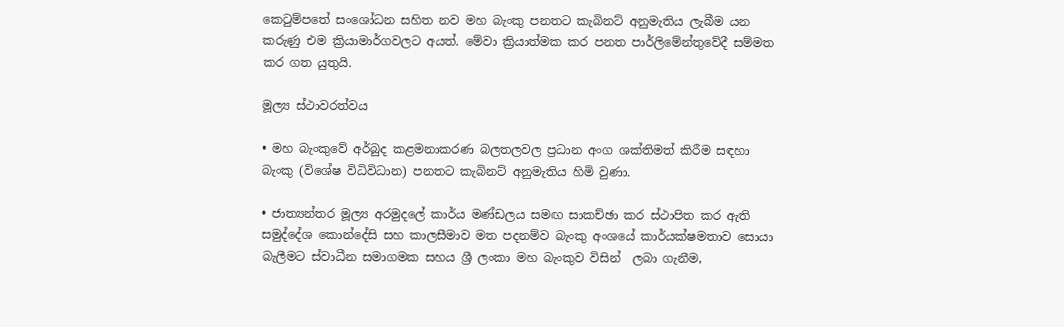කෙටුම්පතේ සංශෝධන සහිත නව මහ බැංකු පනතට කැබිනට් අනුමැතිය ලැබීම යන කරුණු එම ක්‍රියාමාර්ගවලට අයත්. මේවා ක්‍රියාත්මක කර පනත පාර්ලිමේන්තුවේදී සම්මත කර ගත යුතුයි.

මූල්‍ය ස්ථාවරත්වය

• මහ බැංකුවේ අර්බුද කළමනාකරණ බලතලවල ප්‍රධාන අංග ශක්තිමත් කිරීම සඳහා බැංකු (විශේෂ විධිවිධාන) පනතට කැබිනට් අනුමැතිය හිමි වුණා.

• ජාත්‍යන්තර මූල්‍ය අරමුදලේ කාර්ය මණ්ඩලය සමඟ සාකච්ඡා කර ස්ථාපිත කර ඇති සමුද්දේශ කොන්දේසි සහ කාලසීමාව මත පදනම්ව බැංකු අංශයේ කාර්යක්ෂමතාව සොයා බැලීමට ස්වාධීන සමාගමක සහය ශ්‍රී ලංකා මහ බැංකුව විසින්  ලබා ගැනීම,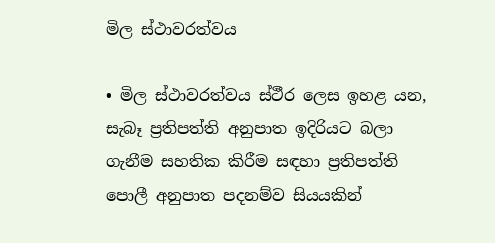මිල ස්ථාවරත්වය

• මිල ස්ථාවරත්වය ස්ථීර ලෙස ඉහළ යන, සැබෑ ප්‍රතිපත්ති අනුපාත ඉදිරියට බලා ගැනීම සහතික කිරීම සඳහා ප්‍රතිපත්ති පොලී අනුපාත පදනම්ව සියයකින්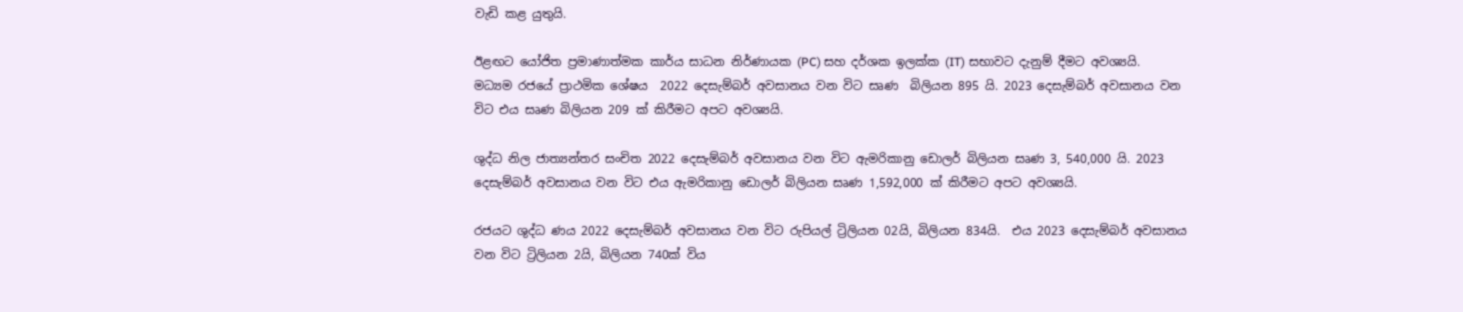වැඩි කළ යුතුයි.

ඊළඟට යෝජිත ප්‍රමාණාත්මක කාර්ය සාධන නිර්ණායක (PC) සහ දර්ශක ඉලක්ක (IT) සභාවට දැනුම් දීමට අවශ්‍යයි.
මධ්‍යම රජයේ ප්‍රාථමික ශේෂය  2022 දෙසැම්බර් අවසානය වන විට සෘණ  බිලියන 895 යි. 2023 දෙසැම්බර් අවසානය වන විට එය සෘණ බිලියන 209 ක් කිරීමට අපට අවශ්‍යයි.

ශුද්ධ නිල ජාත්‍යන්තර සංචිත 2022 දෙසැම්බර් අවසානය වන විට ඇමරිකානු ඩොලර් බිලියන සෘණ 3, 540,000 යි. 2023 දෙසැම්බර් අවසානය වන විට එය ඇමරිකානු ඩොලර් බිලියන සෘණ 1,592,000 ක් කිරීමට අපට අවශ්‍යයි.

රජයට ශුද්ධ ණය 2022 දෙසැම්බර් අවසානය වන විට රුපියල් ට්‍රිලියන 02යි, බිලියන 834යි.  එය 2023 දෙසැම්බර් අවසානය වන විට ට්‍රිලියන 2යි, බිලියන 740ක් විය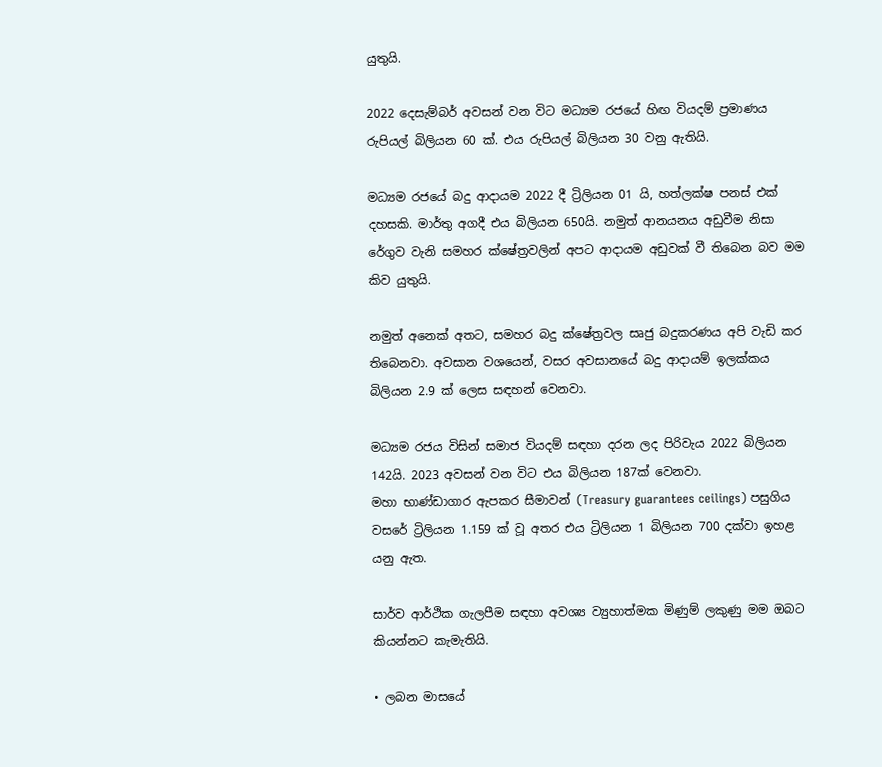යුතුයි.

2022 දෙසැම්බර් අවසන් වන විට මධ්‍යම රජයේ හිඟ වියදම් ප්‍රමාණය රුපියල් බිලියන 60 ක්. එය රුපියල් බිලියන 30 වනු ඇතියි.

මධ්‍යම රජයේ බදු ආදායම 2022 දී ට්‍රිලියන 01 යි, හත්ලක්ෂ පනස් එක් දහසකි. මාර්තු අගදී එය බිලියන 650යි. නමුත් ආනයනය අඩුවීම නිසා රේගුව වැනි සමහර ක්ෂේත්‍රවලින් අපට ආදායම අඩුවක් වී තිබෙන බව මම කිව යුතුයි.

නමුත් අනෙක් අතට, සමහර බදු ක්ෂේත්‍රවල සෘජු බදුකරණය අපි වැඩි කර තිබෙනවා. අවසාන වශයෙන්, වසර අවසානයේ බදු ආදායම් ඉලක්කය බිලියන 2.9 ක් ලෙස සඳහන් වෙනවා.

මධ්‍යම රජය විසින් සමාජ වියදම් සඳහා දරන ලද පිරිවැය 2022 බිලියන 142යි. 2023 අවසන් වන විට එය බිලියන 187ක් වෙනවා.
මහා භාණ්ඩාගාර ඇපකර සීමාවන් (Treasury guarantees ceilings) පසුගිය වසරේ ට්‍රිලියන 1.159 ක් වූ අතර එය ට්‍රිලියන 1 බිලියන 700 දක්වා ඉහළ යනු ඇත.

සාර්ව ආර්ථික ගැලපීම සඳහා අවශ්‍ය ව්‍යුහාත්මක මිණුම් ලකුණු මම ඔබට කියන්නට කැමැතියි.

• ලබන මාසයේ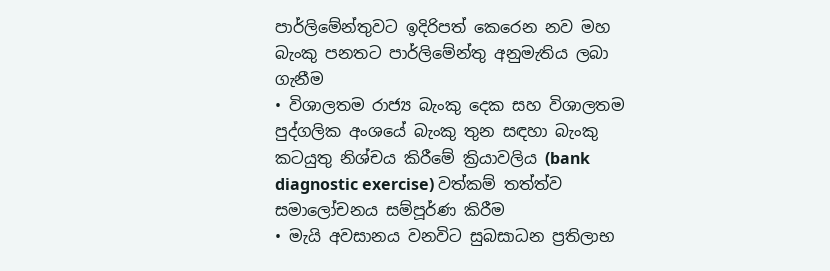පාර්ලිමේන්තුවට ඉදිරිපත් කෙරෙන නව මහ බැංකු පනතට පාර්ලිමේන්තු අනුමැතිය ලබා ගැනීම
• විශාලතම රාජ්‍ය බැංකු දෙක සහ විශාලතම පුද්ගලික අංශයේ බැංකු තුන සඳහා බැංකු කටයුතු නිශ්චය කිරීමේ ක්‍රියාවලිය (bank diagnostic exercise) වත්කම් තත්ත්ව සමාලෝචනය සම්පූර්ණ කිරීම
• මැයි අවසානය වනවිට සුබසාධන ප්‍රතිලාභ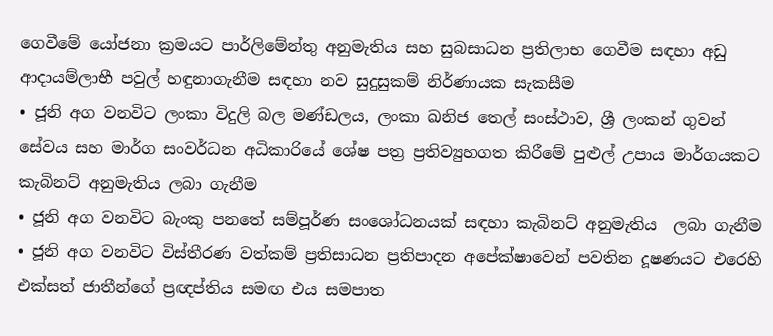ගෙවීමේ යෝජනා ක්‍රමයට පාර්ලිමේන්තු අනුමැතිය සහ සුබසාධන ප්‍රතිලාභ ගෙවීම සඳහා අඩු ආදායම්ලාභී පවුල් හඳුනාගැනීම සඳහා නව සුදුසුකම් නිර්ණායක සැකසීම
• ජූනි අග වනවිට ලංකා විදුලි බල මණ්ඩලය, ලංකා ඛනිජ තෙල් සංස්ථාව, ශ්‍රී ලංකන් ගුවන් සේවය සහ මාර්ග සංවර්ධන අධිකාරියේ ශේෂ පත්‍ර ප්‍රතිව්‍යුහගත කිරීමේ පුළුල් උපාය මාර්ගයකට කැබිනට් අනුමැතිය ලබා ගැනීම
• ජූනි අග වනවිට බැංකු පනතේ සම්පූර්ණ සංශෝධනයක් සඳහා කැබිනට් අනුමැතිය  ලබා ගැනීම
• ජූනි අග වනවිට විස්තීරණ වත්කම් ප්‍රතිසාධන ප්‍රතිපාදන අපේක්ෂාවෙන් පවතින දූෂණයට එරෙහි එක්සත් ජාතීන්ගේ ප්‍රඥප්තිය සමඟ එය සමපාත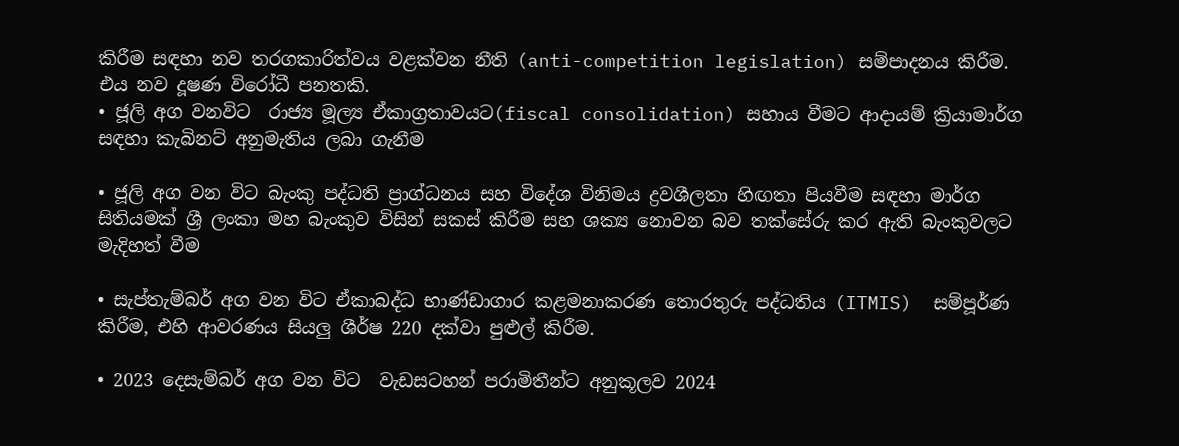කිරීම සඳහා නව තරගකාරිත්වය වළක්වන නීති (anti-competition legislation) සම්පාදනය කිරීම. එය නව දූෂණ විරෝධී පනතකි.
• ජූලි අග වනවිට  රාජ්‍ය මූල්‍ය ඒකාග්‍රතාවයට(fiscal consolidation) සහාය වීමට ආදායම් ක්‍රියාමාර්ග සඳහා කැබිනට් අනුමැතිය ලබා ගැනීම

• ජූලි අග වන විට බැංකු පද්ධති ප්‍රාග්ධනය සහ විදේශ විනිමය ද්‍රවශීලතා හිඟතා පියවීම සඳහා මාර්ග සිතියමක් ශ්‍රී ලංකා මහ බැංකුව විසින් සකස් කිරීම සහ ශක්‍ය නොවන බව තක්සේරු කර ඇති බැංකුවලට මැදිහත් වීම

• සැප්තැම්බර් අග වන විට ඒකාබද්ධ භාණ්ඩාගාර කළමනාකරණ තොරතුරු පද්ධතිය (ITMIS)  සම්පූර්ණ කිරීම, එහි ආවරණය සියලු ශීර්ෂ 220 දක්වා පුළුල් කිරීම.

• 2023 දෙසැම්බර් අග වන විට  වැඩසටහන් පරාමිතීන්ට අනුකූලව 2024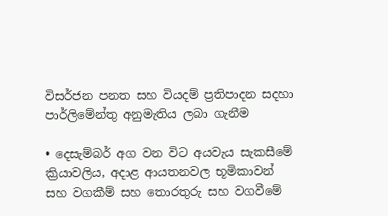විසර්ජන පනත සහ වියදම් ප්‍රතිපාදන සදහා පාර්ලිමේන්තු අනුමැතිය ලබා ගැනීම

• දෙසැම්බර් අග වන විට අයවැය සැකසීමේ ක්‍රියාවලිය, අදාළ ආයතනවල භූමිකාවන් සහ වගකීම් සහ තොරතුරු සහ වගවීමේ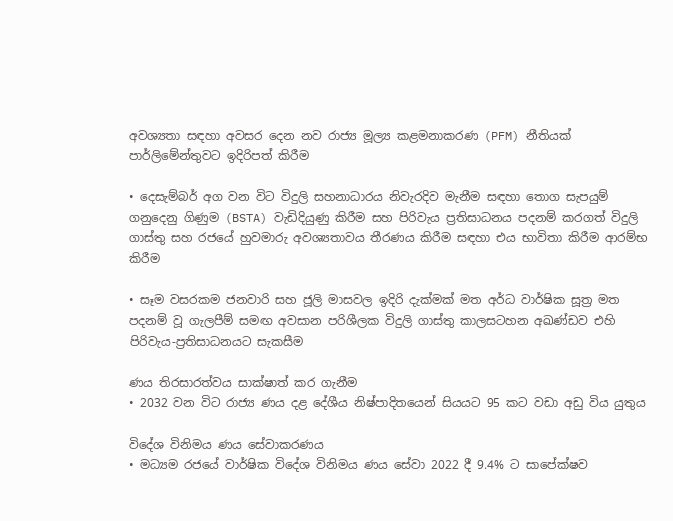අවශ්‍යතා සඳහා අවසර දෙන නව රාජ්‍ය මූල්‍ය කළමනාකරණ (PFM) නීතියක් පාර්ලිමේන්තුවට ඉදිරිපත් කිරීම

• දෙසැම්බර් අග වන විට විදුලි සහනාධාරය නිවැරදිව මැනීම සඳහා තොග සැපයුම් ගනුදෙනු ගිණුම (BSTA) වැඩිදියුණු කිරීම සහ පිරිවැය ප්‍රතිසාධනය පදනම් කරගත් විදුලි ගාස්තු සහ රජයේ හුවමාරු අවශ්‍යතාවය තීරණය කිරීම සඳහා එය භාවිතා කිරීම ආරම්භ කිරීම

• සෑම වසරකම ජනවාරි සහ ජූලි මාසවල ඉදිරි දැක්මක් මත අර්ධ වාර්ෂික සූත්‍ර මත පදනම් වූ ගැලපීම් සමඟ අවසාන පරිශීලක විදුලි ගාස්තු කාලසටහන අඛණ්ඩව එහි පිරිවැය-ප්‍රතිසාධනයට සැකසීම

ණය තිරසාරත්වය සාක්ෂාත් කර ගැනීම
• 2032 වන විට රාජ්‍ය ණය දළ දේශීය නිෂ්පාදිතයෙන් සියයට 95 කට වඩා අඩු විය යුතුය

විදේශ විනිමය ණය සේවාකරණය
• මධ්‍යම රජයේ වාර්ෂික විදේශ විනිමය ණය සේවා 2022 දී 9.4% ට සාපේක්ෂව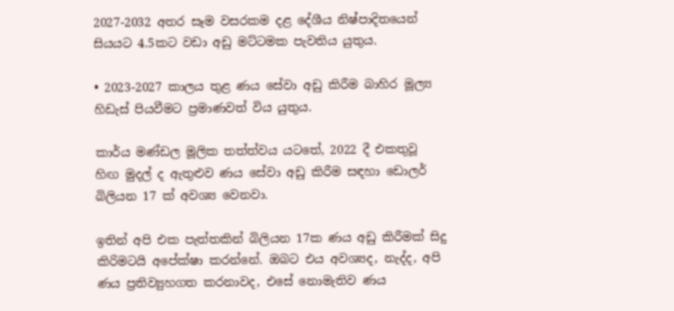2027-2032 අතර සෑම වසරකම දළ දේශීය නිෂ්පාදිතයෙන් සියයට 4.5කට වඩා අඩු මට්ටමක පැවතිය යුතුය.

• 2023-2027 කාලය තුළ ණය සේවා අඩු කිරීම බාහිර මූල්‍ය හිඩැස් පියවීමට ප්‍රමාණවත් විය යුතුය.

කාර්ය මණ්ඩල මූලික තත්ත්වය යටතේ, 2022 දී එකතුවූ හිඟ මුදල් ද ඇතුළුව ණය සේවා අඩු කිරීම සඳහා ඩොලර් බිලියන 17 ක් අවශ්‍ය වෙනවා.

ඉතින් අපි එක පැත්තකින් බිලියන 17ක ණය අඩු කිරීමක් සිදු කිරිමටයි අපේක්ෂා කරන්නේ. ඔබට එය අවශ්‍යද, නැද්ද, අපි ණය ප්‍රතිව්‍යුහගත කරනාවද, එසේ නොමැතිව ණය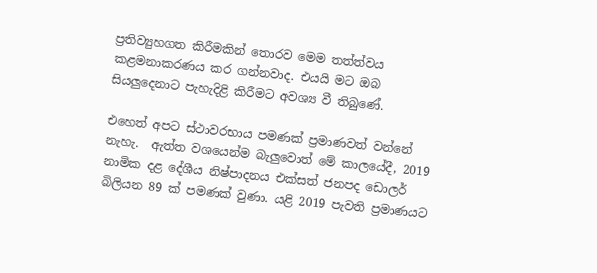ප්‍රතිව්‍යුහගත කිරීමකින් තොරව මෙම තත්ත්වය කළමනාකරණය කර ගන්නවාද. එයයි මට ඔබ සියලුදෙනාට පැහැදිළි කිරීමට අවශ්‍ය වී තිබුණේ.

එහෙත් අපට ස්ථාවරභාය පමණක් ප්‍රමාණවත් වන්නේ නැහැ.  ඇත්ත වශයෙන්ම බැලුවොත් මේ කාලයේදී, 2019 නාමික දළ දේශීය නිෂ්පාදනය එක්සත් ජනපද ඩොලර් බිලියන 89 ක් පමණක් වුණා. යළි 2019 පැවති ප්‍රමාණයට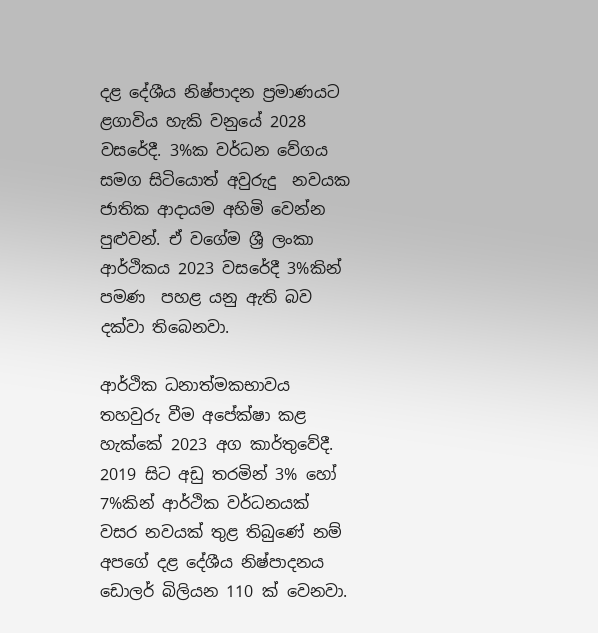දළ දේශීය නිෂ්පාදන ප්‍රමාණයට ළගාවිය හැකි වනුයේ 2028 වසරේදී. 3%ක වර්ධන වේගය සමග සිටියොත් අවුරුදු  නවයක ජාතික ආදායම අහිමි වෙන්න පුළුවන්. ඒ වගේම ශ්‍රී ලංකා ආර්ථිකය 2023 වසරේදී 3%කින් පමණ  පහළ යනු ඇති බව දක්වා තිබෙනවා.

ආර්ථික ධනාත්මකභාවය තහවුරු වීම අපේක්ෂා කළ හැක්කේ 2023 අග කාර්තුවේදී.  2019 සිට අඩු තරමින් 3% හෝ 7%කින් ආර්ථික වර්ධනයක්  වසර නවයක් තුළ තිබුණේ නම්  අපගේ දළ දේශීය නිෂ්පාදනය ඩොලර් බිලියන 110 ක් වෙනවා.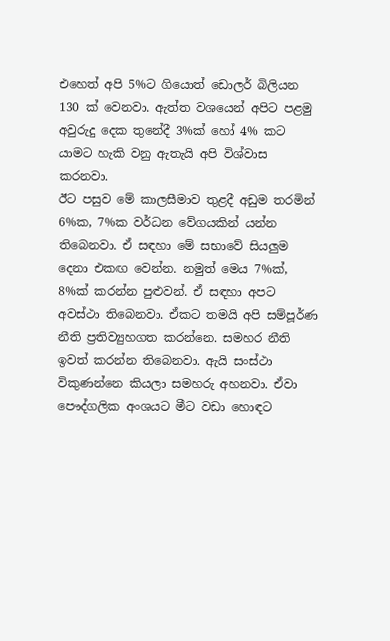එහෙත් අපි 5%ට ගියොත් ඩොලර් බිලියන 130 ක් වෙනවා. ඇත්ත වශයෙන් අපිට පළමු අවුරුදු දෙක තුනේදී 3%ක් හෝ 4% කට යාමට හැකි වනු ඇතැයි අපි විශ්වාස කරනවා.
ඊට පසුව මේ කාලසීමාව තුළදී අඩුම තරමින් 6%ක, 7%ක වර්ධන වේගයකින් යන්න තිබෙනවා. ඒ සඳහා මේ සභාවේ සියලුම දෙනා එකඟ වෙන්න. නමුත් මෙය 7%ක්, 8%ක් කරන්න පුළුවන්. ඒ සඳහා අපට අවස්ථා තිබෙනවා. ඒකට තමයි අපි සම්පූර්ණ නීති ප්‍රතිව්‍යුහගත කරන්නෙ. සමහර නීති ඉවත් කරන්න තිබෙනවා. ඇයි සංස්ථා විකුණන්නෙ කියලා සමහරු අහනවා. ඒවා පෞද්ගලික අංශයට මීට වඩා හොඳට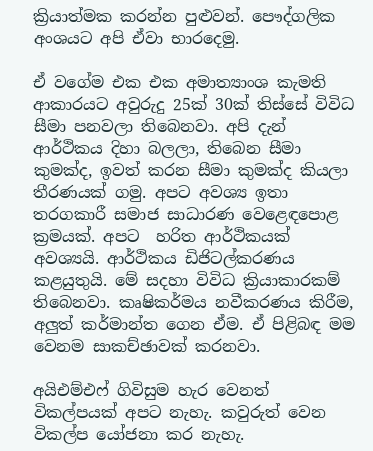ක්‍රියාත්මක කරන්න පුළුවන්. පෞද්ගලික අංශයට අපි ඒවා භාරදෙමු.

ඒ වගේම එක එක අමාත්‍යාංශ කැමති ආකාරයට අවුරුදු 25ක් 30ක් තිස්සේ විවිධ සීමා පනවලා තිබෙනවා. අපි දැන් ආර්ථිකය දිහා බලලා, තිබෙන සීමා කුමක්ද, ඉවත් කරන සීමා කුමක්ද කියලා තීරණයක් ගමු. අපට අවශ්‍ය ඉතා තරගකාරී සමාජ සාධාරණ වෙළෙඳපොළ ක්‍රමයක්. අපට  හරිත ආර්ථිකයක් අවශ්‍යයි. ආර්ථිකය ඩිජිටල්කරණය කළයුතුයි. මේ සදහා විවිධ ක්‍රියාකාරකම් තිබෙනවා. කෘෂිකර්මය නවීකරණය කිරීම, අලුත් කර්මාන්ත ගෙන ඒම. ඒ පිළිබඳ මම වෙනම සාකච්ඡාවක් කරනවා.

අයිඑම්එෆ් ගිවිසුම හැර වෙනත් විකල්පයක් අපට නැහැ. කවුරුත් වෙන විකල්ප යෝජනා කර නැහැ.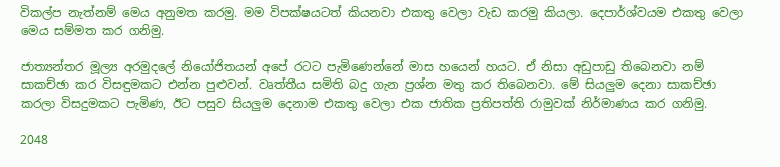විකල්ප නැත්නම් මෙය අනුමත කරමු. මම විපක්ෂයටත් කියනවා එකතු වෙලා වැඩ කරමු කියලා. දෙපාර්ශ්වයම එකතු වෙලා මෙය සම්මත කර ගනිමු.

ජාත්‍යන්තර මූල්‍ය අරමුදලේ නියෝජිතයන් අපේ රටට පැමිණෙන්නේ මාස හයෙන් හයට. ඒ නිසා අඩුපාඩු තිබෙනවා නම් සාකච්ඡා කර විසඳුමකට එන්න පුළුවන්. වෘත්තීය සමිති බදු ගැන ප්‍රශ්න මතු කර තිබෙනවා. මේ සියලුම දෙනා සාකච්ඡා කරලා විසදුමකට පැමිණ, ඊට පසුව සියලුම දෙනාම එකතු වෙලා එක ජාතික ප්‍රතිපත්ති රාමුවක් නිර්මාණය කර ගනිමු.

2048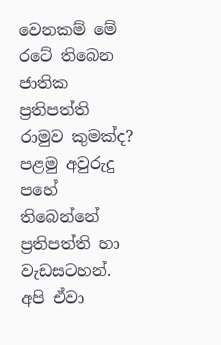වෙනකම් මේ රටේ තිබෙන ජාතික ප්‍රතිපත්ති රාමුව කුමක්ද? පළමු අවුරුදු පහේ තිබෙන්නේ ප්‍රතිපත්ති හා වැඩසටහන්. අපි ඒවා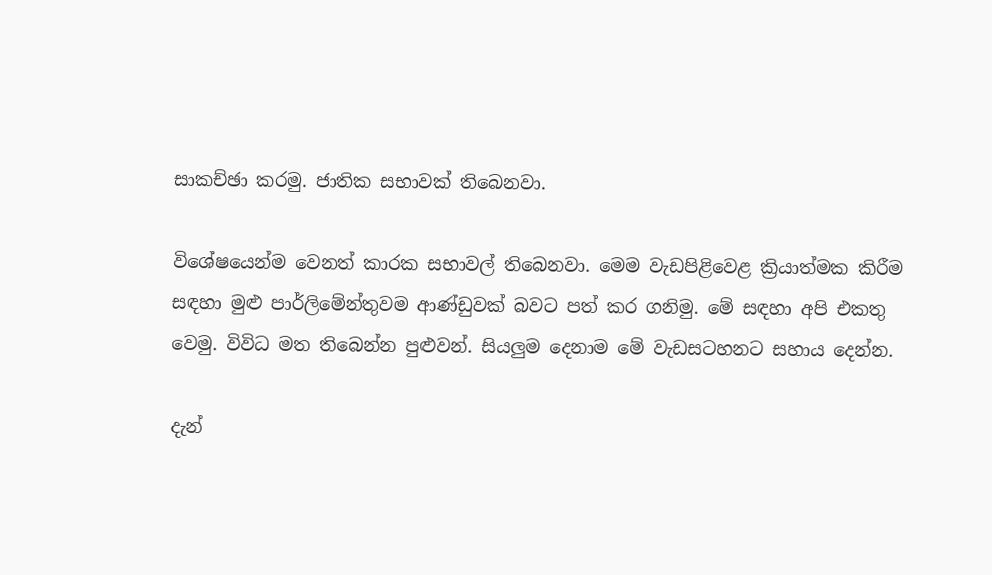සාකච්ඡා කරමු. ජාතික සභාවක් තිබෙනවා.

විශේෂයෙන්ම වෙනත් කාරක සභාවල් තිබෙනවා. මෙම වැඩපිළිවෙළ ක්‍රියාත්මක කිරීම සඳහා මුළු පාර්ලිමේන්තුවම ආණ්ඩුවක් බවට පත් කර ගනිමු. මේ සඳහා අපි එකතු වෙමු. විවිධ මත තිබෙන්න පුළුවන්. සියලුම දෙනාම මේ වැඩසටහනට සහාය දෙන්න.

දැන්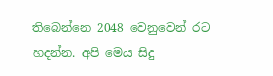තිබෙන්නෙ 2048 වෙනුවෙන් රට හදන්න. අපි මෙය සිදු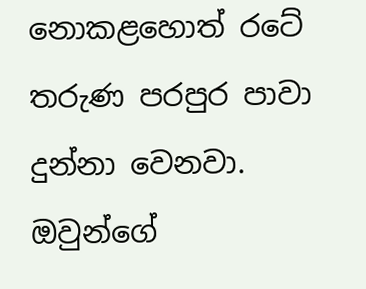නොකළහොත් රටේ තරුණ පරපුර පාවා දුන්නා වෙනවා. ඔවුන්ගේ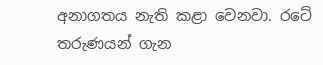අනාගතය නැති කළා වෙනවා. රටේ තරුණයන් ගැන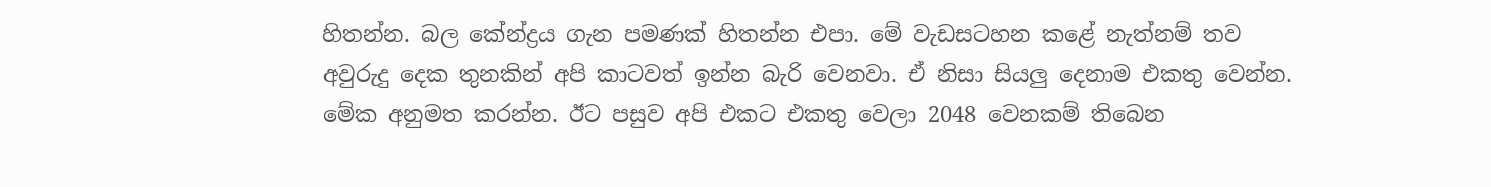හිතන්න. බල කේන්ද්‍රය ගැන පමණක් හිතන්න එපා. මේ වැඩසටහන කළේ නැත්නම් තව අවුරුදු දෙක තුනකින් අපි කාටවත් ඉන්න බැරි වෙනවා. ඒ නිසා සියලු දෙනාම එකතු වෙන්න. මේක අනුමත කරන්න. ඊට පසුව අපි එකට එකතු වෙලා 2048 වෙනකම් තිබෙන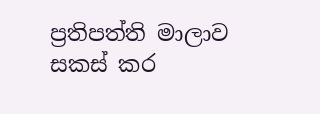ප්‍රතිපත්ති මාලාව සකස් කර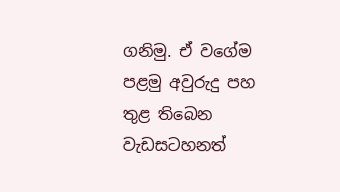ගනිමු. ඒ වගේම පළමු අවුරුදු පහ තුළ තිබෙන වැඩසටහනත්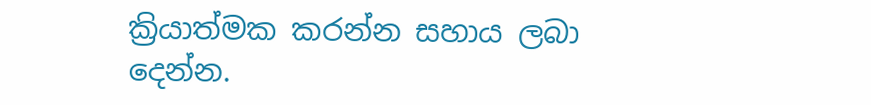ක්‍රියාත්මක කරන්න සහාය ලබා දෙන්න.